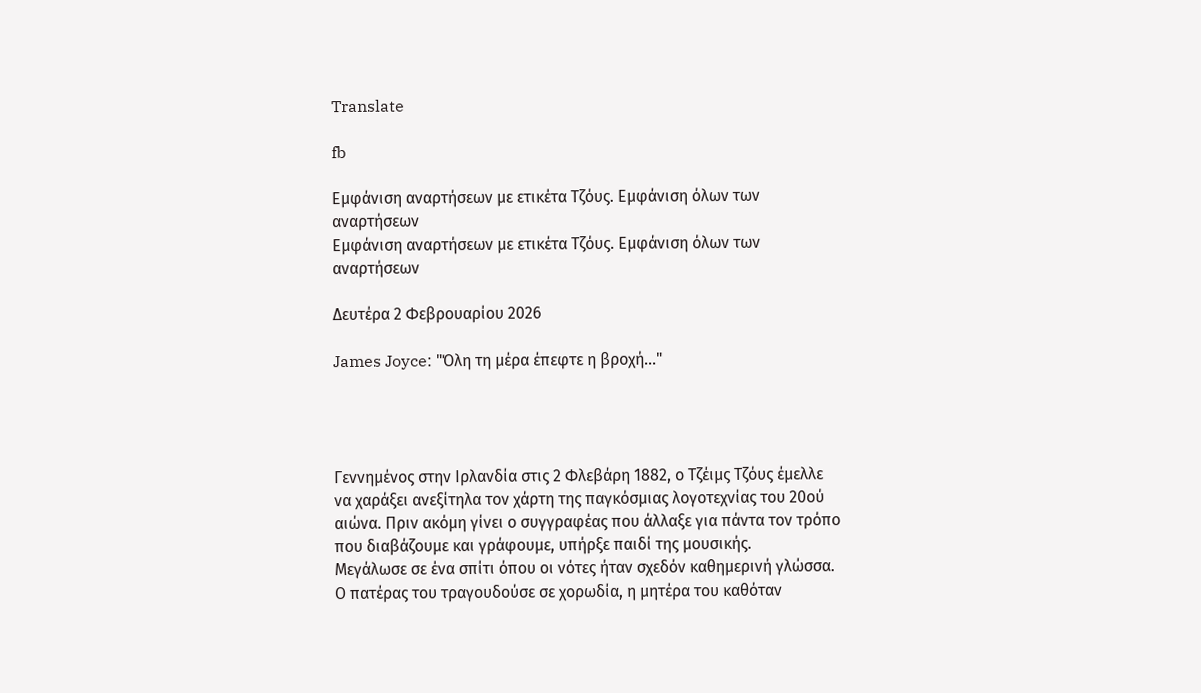Translate

fb

Εμφάνιση αναρτήσεων με ετικέτα Τζόυς. Εμφάνιση όλων των αναρτήσεων
Εμφάνιση αναρτήσεων με ετικέτα Τζόυς. Εμφάνιση όλων των αναρτήσεων

Δευτέρα 2 Φεβρουαρίου 2026

James Joyce: "Όλη τη μέρα έπεφτε η βροχή..."




Γεννημένος στην Ιρλανδία στις 2 Φλεβάρη 1882, ο Τζέιμς Τζόυς έμελλε να χαράξει ανεξίτηλα τον χάρτη της παγκόσμιας λογοτεχνίας του 20ού αιώνα. Πριν ακόμη γίνει ο συγγραφέας που άλλαξε για πάντα τον τρόπο που διαβάζουμε και γράφουμε, υπήρξε παιδί της μουσικής.
Μεγάλωσε σε ένα σπίτι όπου οι νότες ήταν σχεδόν καθημερινή γλώσσα. Ο πατέρας του τραγουδούσε σε χορωδία, η μητέρα του καθόταν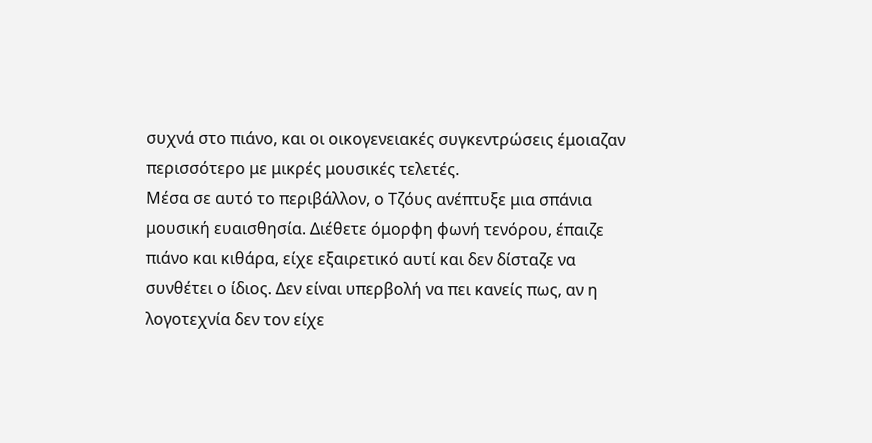συχνά στο πιάνο, και οι οικογενειακές συγκεντρώσεις έμοιαζαν περισσότερο με μικρές μουσικές τελετές.
Μέσα σε αυτό το περιβάλλον, ο Τζόυς ανέπτυξε μια σπάνια μουσική ευαισθησία. Διέθετε όμορφη φωνή τενόρου, έπαιζε πιάνο και κιθάρα, είχε εξαιρετικό αυτί και δεν δίσταζε να συνθέτει ο ίδιος. Δεν είναι υπερβολή να πει κανείς πως, αν η λογοτεχνία δεν τον είχε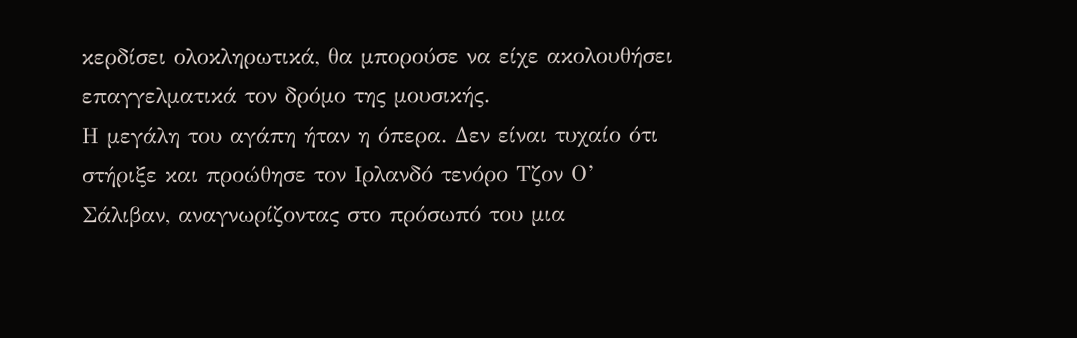κερδίσει ολοκληρωτικά, θα μπορούσε να είχε ακολουθήσει επαγγελματικά τον δρόμο της μουσικής.
Η μεγάλη του αγάπη ήταν η όπερα. Δεν είναι τυχαίο ότι στήριξε και προώθησε τον Ιρλανδό τενόρο Τζον Ο’ Σάλιβαν, αναγνωρίζοντας στο πρόσωπό του μια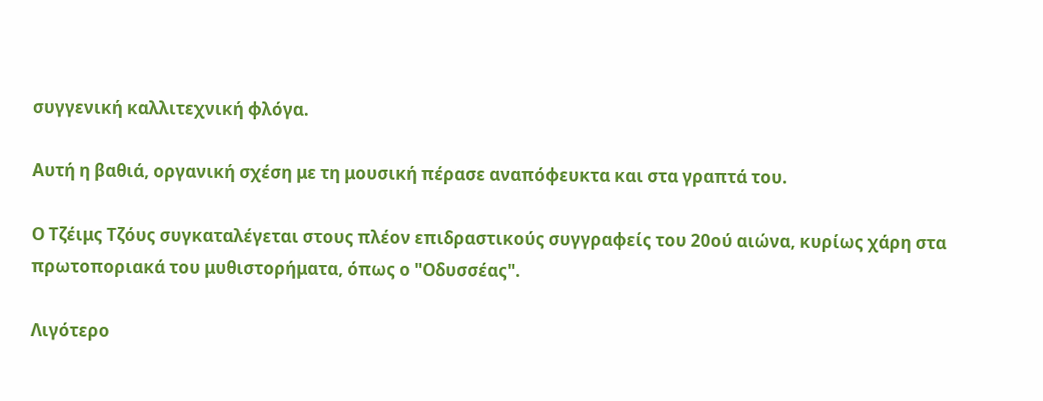συγγενική καλλιτεχνική φλόγα.

Αυτή η βαθιά, οργανική σχέση με τη μουσική πέρασε αναπόφευκτα και στα γραπτά του.

Ο Τζέιμς Τζόυς συγκαταλέγεται στους πλέον επιδραστικούς συγγραφείς του 20ού αιώνα, κυρίως χάρη στα πρωτοποριακά του μυθιστορήματα, όπως ο "Οδυσσέας".

Λιγότερο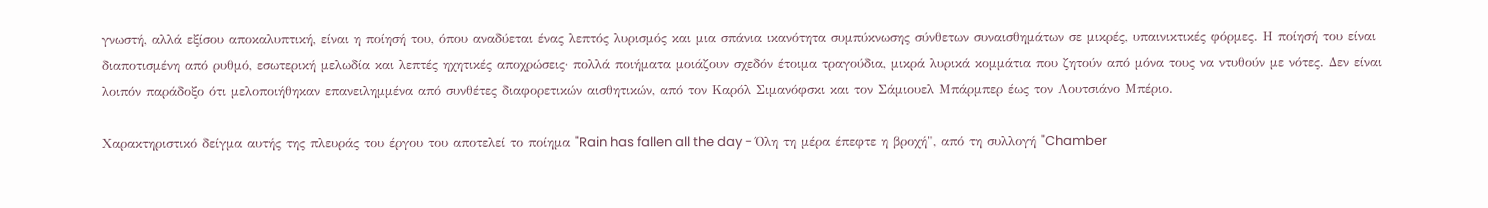γνωστή, αλλά εξίσου αποκαλυπτική, είναι η ποίησή του, όπου αναδύεται ένας λεπτός λυρισμός και μια σπάνια ικανότητα συμπύκνωσης σύνθετων συναισθημάτων σε μικρές, υπαινικτικές φόρμες. Η ποίησή του είναι διαποτισμένη από ρυθμό, εσωτερική μελωδία και λεπτές ηχητικές αποχρώσεις· πολλά ποιήματα μοιάζουν σχεδόν έτοιμα τραγούδια, μικρά λυρικά κομμάτια που ζητούν από μόνα τους να ντυθούν με νότες. Δεν είναι λοιπόν παράδοξο ότι μελοποιήθηκαν επανειλημμένα από συνθέτες διαφορετικών αισθητικών, από τον Καρόλ Σιμανόφσκι και τον Σάμιουελ Μπάρμπερ έως τον Λουτσιάνο Μπέριο.

Χαρακτηριστικό δείγμα αυτής της πλευράς του έργου του αποτελεί το ποίημα "Rain has fallen all the day - Όλη τη μέρα έπεφτε η βροχή", από τη συλλογή "Chamber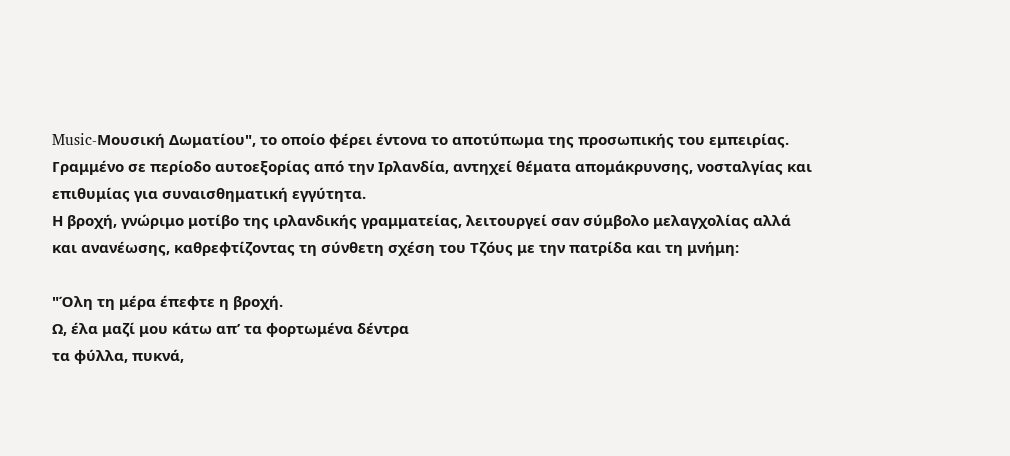Music-Μουσική Δωματίου", το οποίο φέρει έντονα το αποτύπωμα της προσωπικής του εμπειρίας.
Γραμμένο σε περίοδο αυτοεξορίας από την Ιρλανδία, αντηχεί θέματα απομάκρυνσης, νοσταλγίας και επιθυμίας για συναισθηματική εγγύτητα.
Η βροχή, γνώριμο μοτίβο της ιρλανδικής γραμματείας, λειτουργεί σαν σύμβολο μελαγχολίας αλλά και ανανέωσης, καθρεφτίζοντας τη σύνθετη σχέση του Τζόυς με την πατρίδα και τη μνήμη:

"Όλη τη μέρα έπεφτε η βροχή.
Ω, έλα μαζί μου κάτω απ’ τα φορτωμένα δέντρα
τα φύλλα, πυκνά,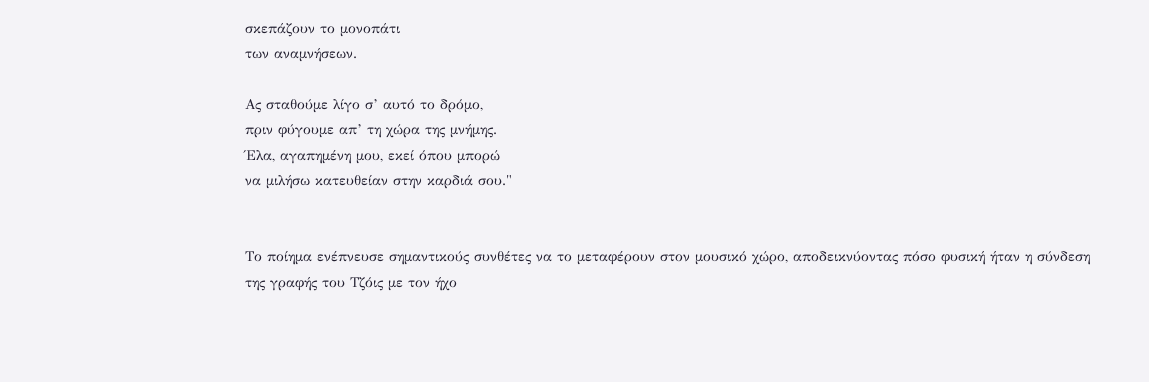σκεπάζουν το μονοπάτι
των αναμνήσεων.

Ας σταθούμε λίγο σ’ αυτό το δρόμο,
πριν φύγουμε απ’ τη χώρα της μνήμης.
Έλα, αγαπημένη μου, εκεί όπου μπορώ
να μιλήσω κατευθείαν στην καρδιά σου."


Το ποίημα ενέπνευσε σημαντικούς συνθέτες να το μεταφέρουν στον μουσικό χώρο, αποδεικνύοντας πόσο φυσική ήταν η σύνδεση της γραφής του Τζόις με τον ήχο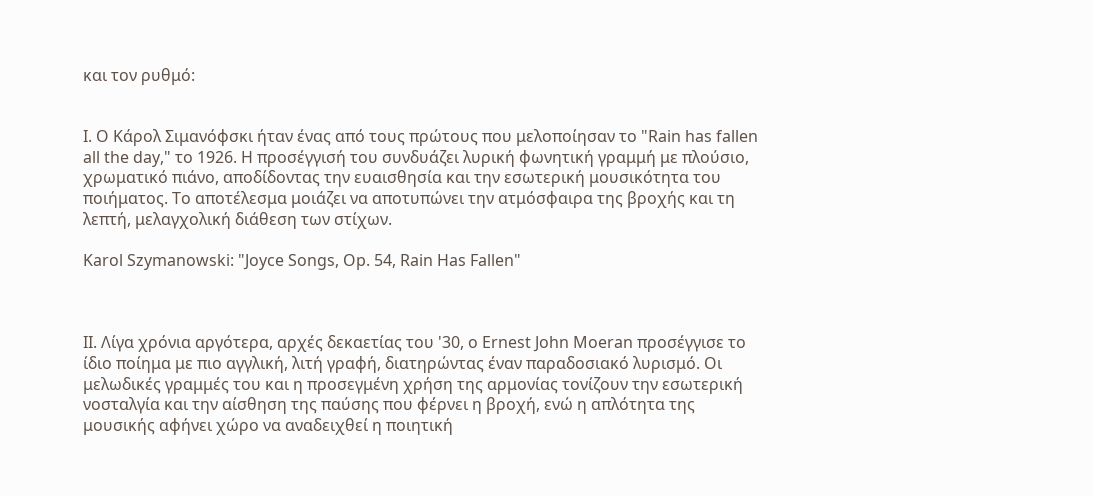και τον ρυθμό:


Ι. Ο Κάρoλ Σιμανόφσκι ήταν ένας από τους πρώτους που μελοποίησαν το "Rain has fallen all the day," το 1926. Η προσέγγισή του συνδυάζει λυρική φωνητική γραμμή με πλούσιο, χρωματικό πιάνο, αποδίδοντας την ευαισθησία και την εσωτερική μουσικότητα του ποιήματος. Το αποτέλεσμα μοιάζει να αποτυπώνει την ατμόσφαιρα της βροχής και τη λεπτή, μελαγχολική διάθεση των στίχων.

Karol Szymanowski: "Joyce Songs, Op. 54, Rain Has Fallen"



ΙΙ. Λίγα χρόνια αργότερα, αρχές δεκαετίας του '30, ο Ernest John Moeran προσέγγισε το ίδιο ποίημα με πιο αγγλική, λιτή γραφή, διατηρώντας έναν παραδοσιακό λυρισμό. Οι μελωδικές γραμμές του και η προσεγμένη χρήση της αρμονίας τονίζουν την εσωτερική νοσταλγία και την αίσθηση της παύσης που φέρνει η βροχή, ενώ η απλότητα της μουσικής αφήνει χώρο να αναδειχθεί η ποιητική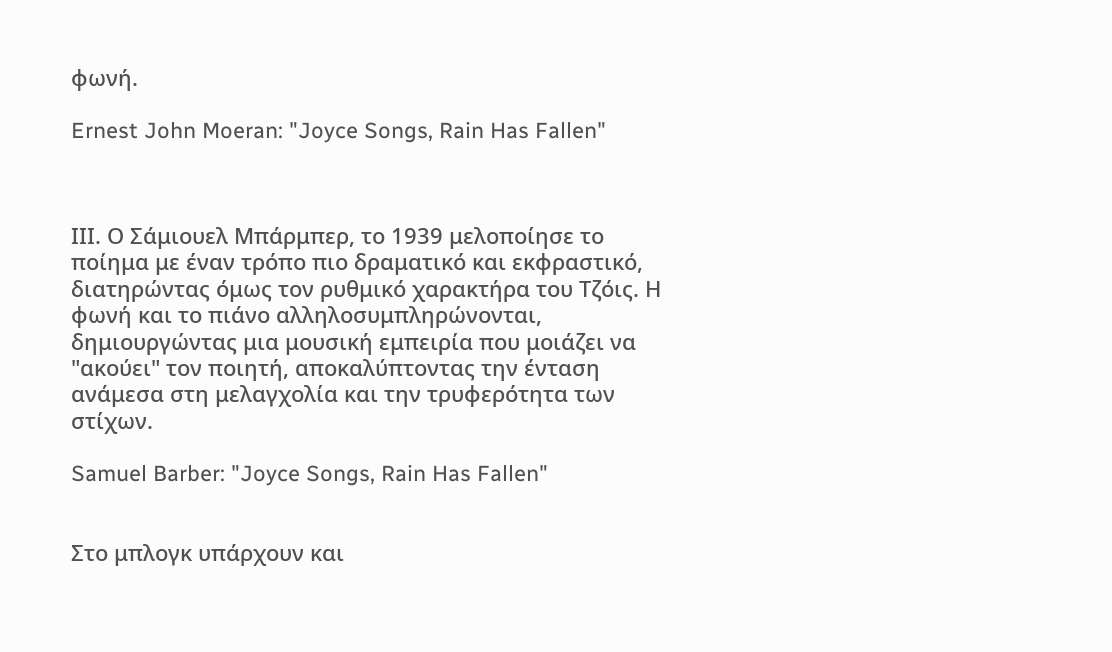φωνή.

Ernest John Moeran: "Joyce Songs, Rain Has Fallen"



ΙΙΙ. Ο Σάμιουελ Μπάρμπερ, το 1939 μελοποίησε το ποίημα με έναν τρόπο πιο δραματικό και εκφραστικό, διατηρώντας όμως τον ρυθμικό χαρακτήρα του Τζόις. Η φωνή και το πιάνο αλληλοσυμπληρώνονται, δημιουργώντας μια μουσική εμπειρία που μοιάζει να "ακούει" τον ποιητή, αποκαλύπτοντας την ένταση ανάμεσα στη μελαγχολία και την τρυφερότητα των στίχων.

Samuel Barber: "Joyce Songs, Rain Has Fallen"


Στο μπλογκ υπάρχουν και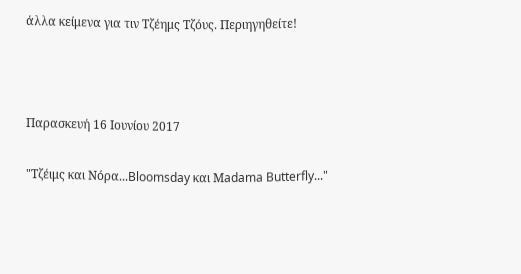άλλα κείμενα για τιν Τζέημς Τζόυς. Περιηγηθείτε!



Παρασκευή 16 Ιουνίου 2017

"Τζέιμς και Νόρα...Bloomsday και Μadama Butterfly..."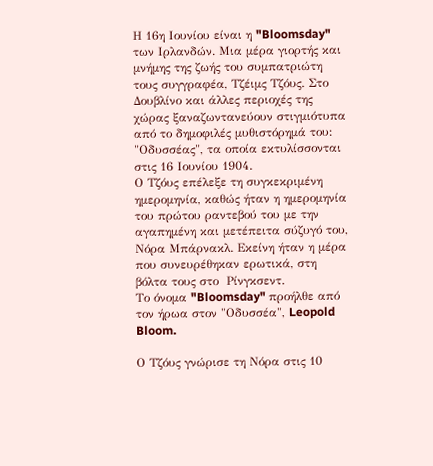Η 16η Ιουνίου είναι η "Bloomsday" των Ιρλανδών. Μια μέρα γιορτής και μνήμης της ζωής του συμπατριώτη τους συγγραφέα, Τζέιμς Τζόυς. Στο Δουβλίνο και άλλες περιοχές της χώρας ξαναζωντανεύουν στιγμιότυπα από το δημοφιλές μυθιστόρημά του: "Οδυσσέας", τα οποία εκτυλίσσονται στις 16 Ιουνίου 1904.
Ο Τζόυς επέλεξε τη συγκεκριμένη ημερομηνία, καθώς ήταν η ημερομηνία του πρώτου ραντεβού του με την αγαπημένη και μετέπειτα σύζυγό του, Νόρα Μπάρνακλ. Εκείνη ήταν η μέρα που συνευρέθηκαν ερωτικά, στη βόλτα τους στο  Ρίνγκσεντ.
Το όνομα "Bloomsday" προήλθε από τον ήρωα στον "Οδυσσέα", Leopold Bloom.

Ο Τζόυς γνώρισε τη Νόρα στις 10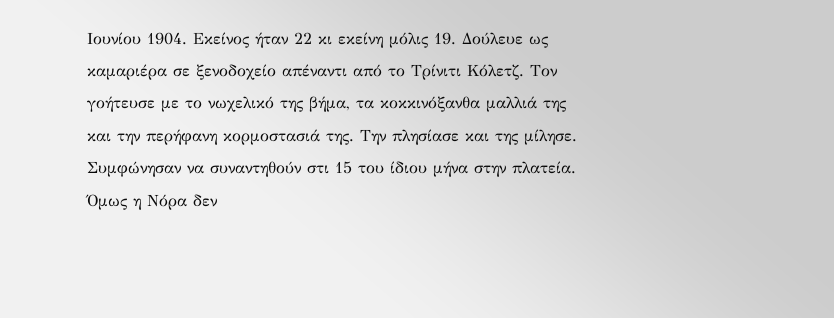Ιουνίου 1904. Εκείνος ήταν 22 κι εκείνη μόλις 19. Δούλευε ως καμαριέρα σε ξενοδοχείο απέναντι από το Τρίνιτι Κόλετζ. Τον γοήτευσε με το νωχελικό της βήμα, τα κοκκινόξανθα μαλλιά της και την περήφανη κορμοστασιά της. Την πλησίασε και της μίλησε. Συμφώνησαν να συναντηθούν στι 15 του ίδιου μήνα στην πλατεία. Όμως η Νόρα δεν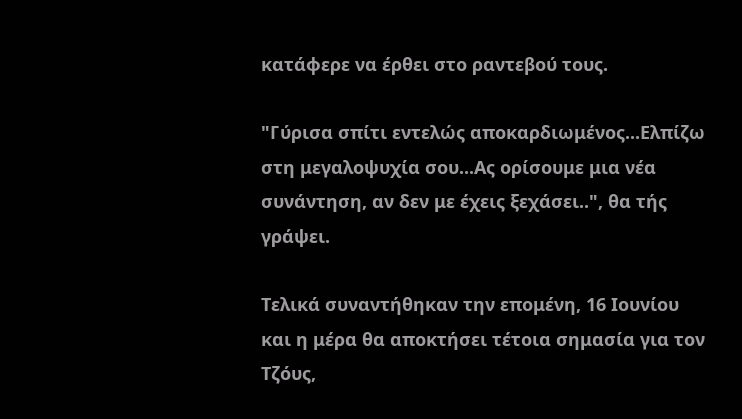κατάφερε να έρθει στο ραντεβού τους.

"Γύρισα σπίτι εντελώς αποκαρδιωμένος...Ελπίζω στη μεγαλοψυχία σου...Ας ορίσουμε μια νέα συνάντηση, αν δεν με έχεις ξεχάσει..", θα τής γράψει.

Τελικά συναντήθηκαν την επομένη, 16 Ιουνίου και η μέρα θα αποκτήσει τέτοια σημασία για τον Τζόυς,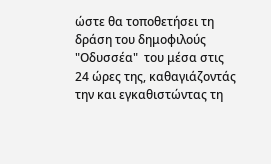ώστε θα τοποθετήσει τη δράση του δημοφιλούς "Οδυσσέα"  του μέσα στις 24 ώρες της, καθαγιάζοντάς την και εγκαθιστώντας τη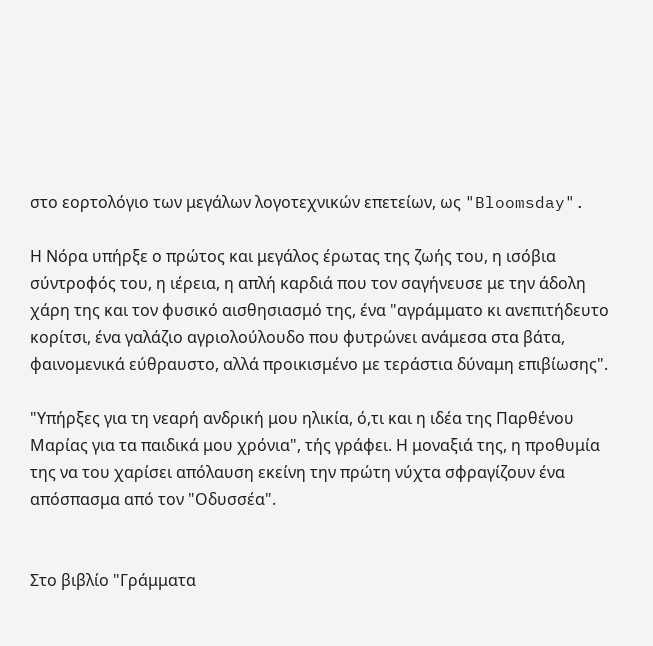στο εορτολόγιο των μεγάλων λογοτεχνικών επετείων, ως "Bloomsday".

Η Νόρα υπήρξε ο πρώτος και μεγάλος έρωτας της ζωής του, η ισόβια σύντροφός του, η ιέρεια, η απλή καρδιά που τον σαγήνευσε με την άδολη χάρη της και τον φυσικό αισθησιασμό της, ένα "αγράμματο κι ανεπιτήδευτο κορίτσι, ένα γαλάζιο αγριολούλουδο που φυτρώνει ανάμεσα στα βάτα, φαινομενικά εύθραυστο, αλλά προικισμένο με τεράστια δύναμη επιβίωσης".

"Υπήρξες για τη νεαρή ανδρική μου ηλικία, ό,τι και η ιδέα της Παρθένου Μαρίας για τα παιδικά μου χρόνια", τής γράφει. Η μοναξιά της, η προθυμία της να του χαρίσει απόλαυση εκείνη την πρώτη νύχτα σφραγίζουν ένα απόσπασμα από τον "Οδυσσέα".


Στο βιβλίο "Γράμματα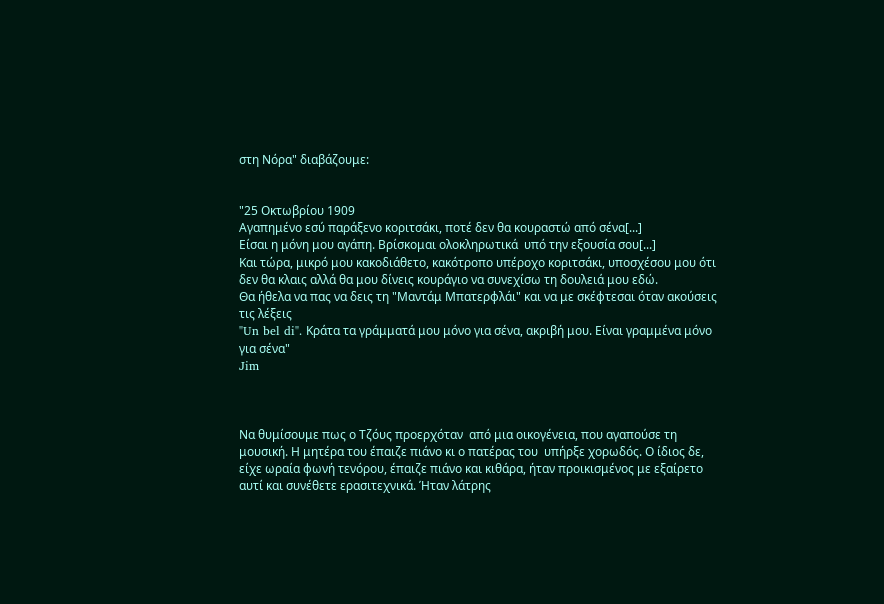στη Νόρα" διαβάζουμε:


"25 Οκτωβρίου 1909
Αγαπημένο εσύ παράξενο κοριτσάκι, ποτέ δεν θα κουραστώ από σένα[...]
Είσαι η μόνη μου αγάπη. Βρίσκομαι ολοκληρωτικά  υπό την εξουσία σου[...]
Και τώρα, μικρό μου κακοδιάθετο, κακότροπο υπέροχο κοριτσάκι, υποσχέσου μου ότι δεν θα κλαις αλλά θα μου δίνεις κουράγιο να συνεχίσω τη δουλειά μου εδώ.
Θα ήθελα να πας να δεις τη "Μαντάμ Μπατερφλάι" και να με σκέφτεσαι όταν ακούσεις τις λέξεις
"Un bel di". Κράτα τα γράμματά μου μόνο για σένα, ακριβή μου. Είναι γραμμένα μόνο για σένα"
Jim



Να θυμίσουμε πως ο Τζόυς προερχόταν  από μια οικογένεια, που αγαπούσε τη μουσική. Η μητέρα του έπαιζε πιάνο κι ο πατέρας του  υπήρξε χορωδός. Ο ίδιος δε, είχε ωραία φωνή τενόρου, έπαιζε πιάνο και κιθάρα, ήταν προικισμένος με εξαίρετο αυτί και συνέθετε ερασιτεχνικά. Ήταν λάτρης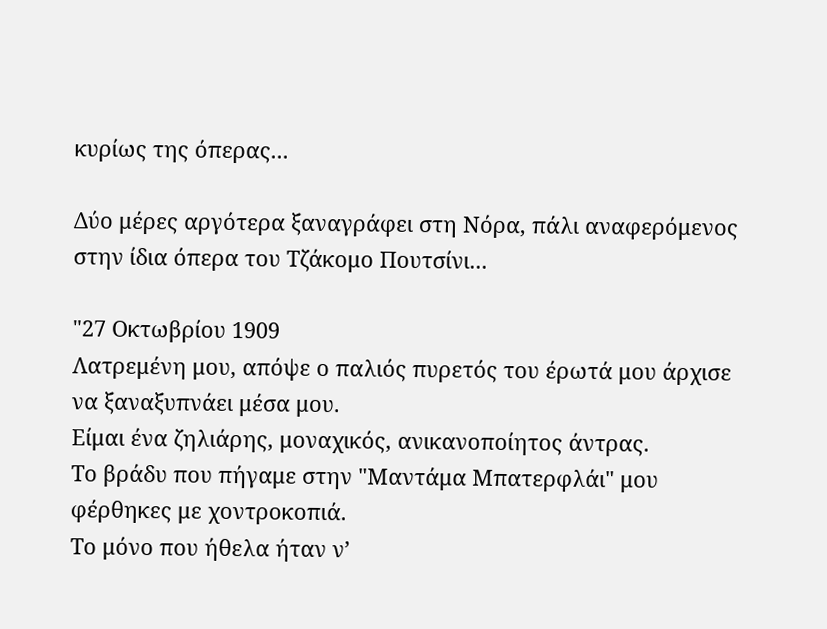κυρίως της όπερας...

Δύο μέρες αργότερα ξαναγράφει στη Νόρα, πάλι αναφερόμενος στην ίδια όπερα του Τζάκομο Πουτσίνι...

"27 Οκτωβρίου 1909
Λατρεμένη μου, απόψε ο παλιός πυρετός του έρωτά μου άρχισε να ξαναξυπνάει μέσα μου.
Είμαι ένα ζηλιάρης, μοναχικός, ανικανοποίητος άντρας.
Το βράδυ που πήγαμε στην "Μαντάμα Μπατερφλάι" μου φέρθηκες με χοντροκοπιά.
Το μόνο που ήθελα ήταν ν’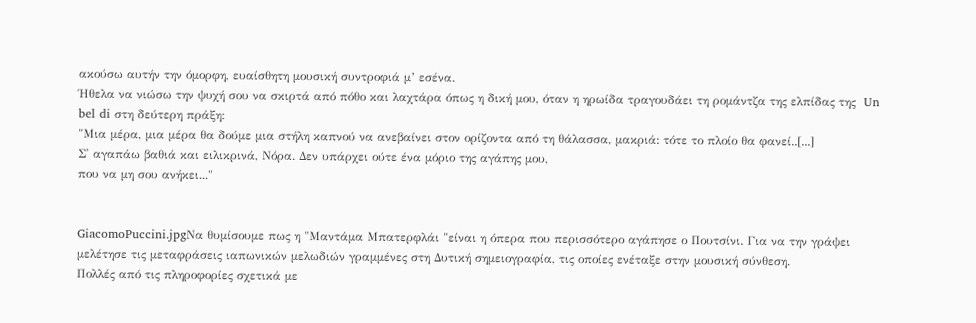ακούσω αυτήν την όμορφη, ευαίσθητη μουσική συντροφιά μ’ εσένα.
Ήθελα να νιώσω την ψυχή σου να σκιρτά από πόθο και λαχτάρα όπως η δική μου, όταν η ηρωίδα τραγουδάει τη ρομάντζα της ελπίδας της  Un bel di στη δεύτερη πράξη:
"Μια μέρα, μια μέρα θα δούμε μια στήλη καπνού να ανεβαίνει στον ορίζοντα από τη θάλασσα, μακριά: τότε το πλοίο θα φανεί..[...]
Σ' αγαπάω βαθιά και ειλικρινά, Νόρα. Δεν υπάρχει ούτε ένα μόριο της αγάπης μου,
που να μη σου ανήκει..."


GiacomoPuccini.jpgΝα θυμίσουμε πως η "Μαντάμα Μπατερφλάι "είναι η όπερα που περισσότερο αγάπησε ο Πουτσίνι. Για να την γράψει μελέτησε τις μεταφράσεις ιαπωνικών μελωδιών γραμμένες στη Δυτική σημειογραφία, τις οποίες ενέταξε στην μουσική σύνθεση.
Πολλές από τις πληροφορίες σχετικά με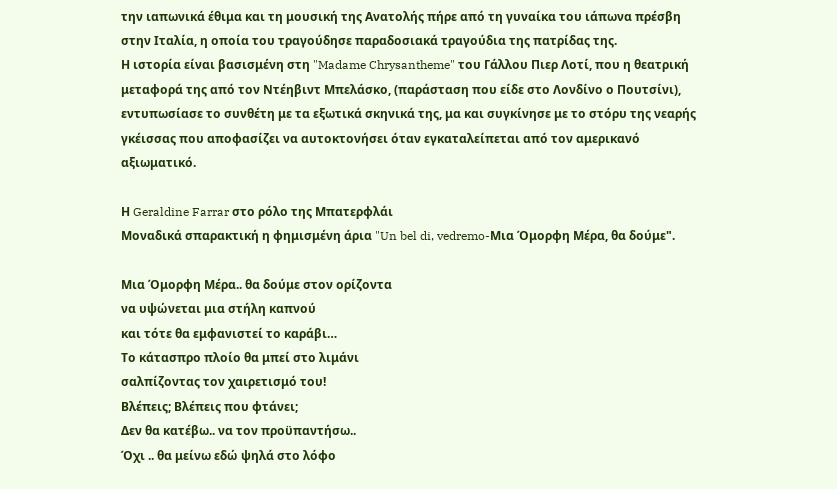την ιαπωνικά έθιμα και τη μουσική της Ανατολής πήρε από τη γυναίκα του ιάπωνα πρέσβη στην Ιταλία, η οποία του τραγούδησε παραδοσιακά τραγούδια της πατρίδας της.
Η ιστορία είναι βασισμένη στη "Madame Chrysantheme" του Γάλλου Πιερ Λοτί, που η θεατρική μεταφορά της από τον Ντέηβιντ Μπελάσκο, (παράσταση που είδε στο Λονδίνο ο Πουτσίνι), εντυπωσίασε το συνθέτη με τα εξωτικά σκηνικά της, μα και συγκίνησε με το στόρυ της νεαρής γκέισσας που αποφασίζει να αυτοκτονήσει όταν εγκαταλείπεται από τον αμερικανό αξιωματικό.

Η Geraldine Farrar στο ρόλο της Μπατερφλάι
Μοναδικά σπαρακτική η φημισμένη άρια "Un bel di, vedremo-Μια Όμορφη Μέρα, θα δούμε".

Μια Όμορφη Μέρα.. θα δούμε στον ορίζοντα
να υψώνεται μια στήλη καπνού
και τότε θα εμφανιστεί το καράβι…
Το κάτασπρο πλοίο θα μπεί στο λιμάνι
σαλπίζοντας τον χαιρετισμό του!
Βλέπεις; Βλέπεις που φτάνει;
Δεν θα κατέβω.. να τον προϋπαντήσω..
Όχι .. θα μείνω εδώ ψηλά στο λόφο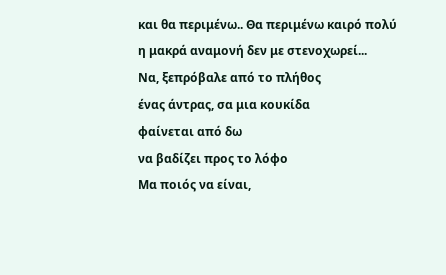και θα περιμένω.. Θα περιμένω καιρό πολύ
η μακρά αναμονή δεν με στενοχωρεί...
Να, ξεπρόβαλε από το πλήθος
ένας άντρας, σα μια κουκίδα
φαίνεται από δω
να βαδίζει προς το λόφο
Μα ποιός να είναι,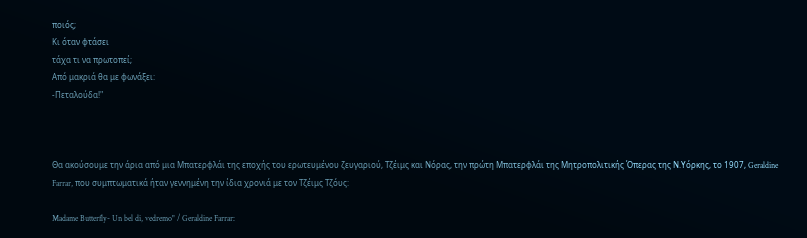ποιός;
Κι όταν φτάσει
τάχα τι να πρωτοπεί;
Από μακριά θα με φωνάξει:
-Πεταλούδα!"



Θα ακούσουμε την άρια από μια Μπατερφλάι της εποχής του ερωτευμένου ζευγαριού, Τζέιμς και Νόρας, την πρώτη Μπατερφλάι της Μητροπολιτικής Όπερας της Ν.Υόρκης, το 1907, Geraldine Farrar, που συμπτωματικά ήταν γεννημένη την ίδια χρονιά με τον Τζέιμς Τζόυς:

Madame Butterfly- Un bel di, vedremo" / Geraldine Farrar: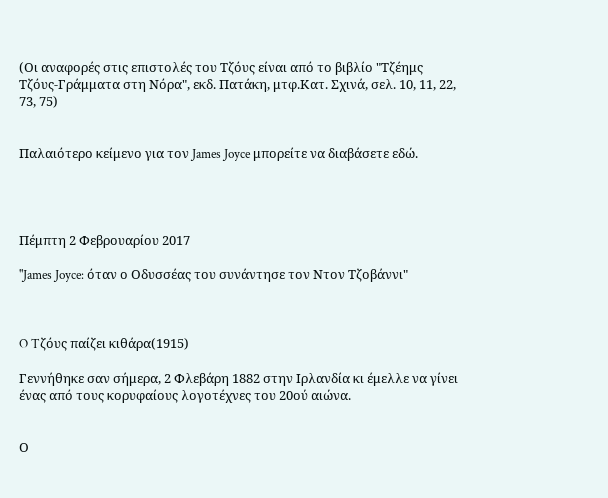(Οι αναφορές στις επιστολές του Τζόυς είναι από το βιβλίο "Τζέημς Τζόυς-Γράμματα στη Νόρα", εκδ. Πατάκη, μτφ.Κατ. Σχινά, σελ. 10, 11, 22, 73, 75)


Παλαιότερο κείμενο για τον James Joyce μπορείτε να διαβάσετε εδώ.




Πέμπτη 2 Φεβρουαρίου 2017

"James Joyce: όταν ο Οδυσσέας του συνάντησε τον Ντον Τζοβάννι"



O Tζόυς παίζει κιθάρα(1915)

Γεννήθηκε σαν σήμερα, 2 Φλεβάρη 1882 στην Ιρλανδία κι έμελλε να γίνει ένας από τους κορυφαίους λογοτέχνες του 20ού αιώνα.


Ο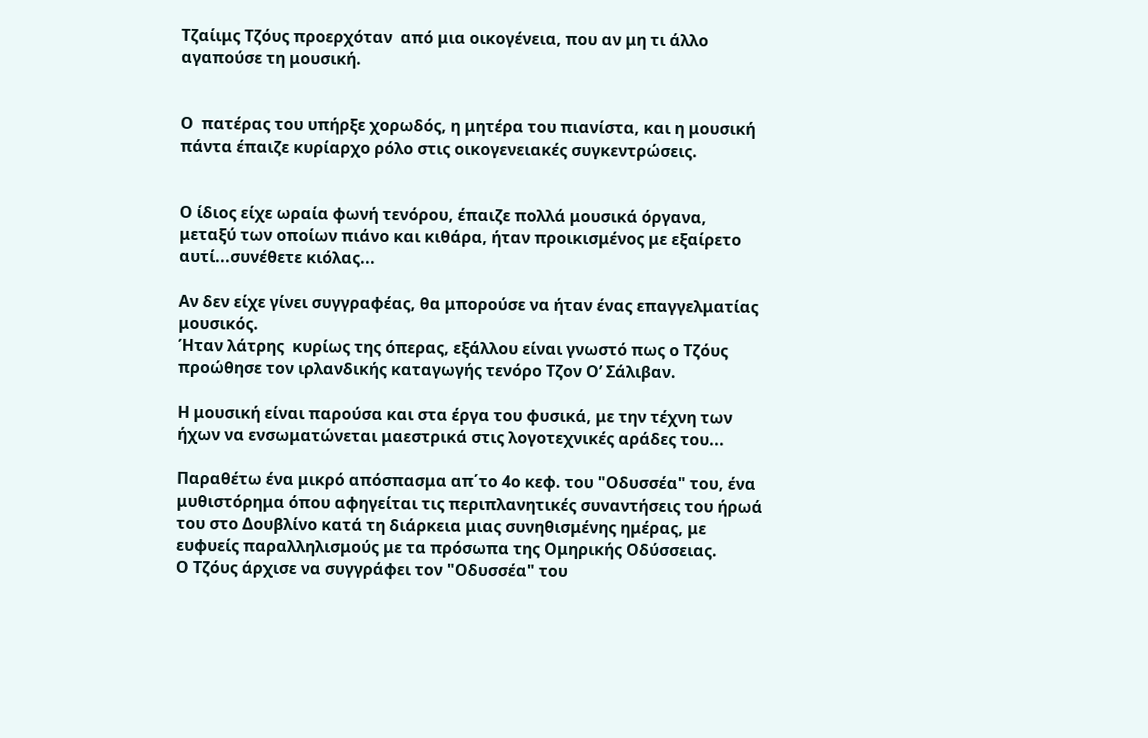Τζαίιμς Τζόυς προερχόταν  από μια οικογένεια, που αν μη τι άλλο αγαπούσε τη μουσική.


Ο  πατέρας του υπήρξε χορωδός, η μητέρα του πιανίστα, και η μουσική πάντα έπαιζε κυρίαρχο ρόλο στις οικογενειακές συγκεντρώσεις.


Ο ίδιος είχε ωραία φωνή τενόρου, έπαιζε πολλά μουσικά όργανα, μεταξύ των οποίων πιάνο και κιθάρα, ήταν προικισμένος με εξαίρετο αυτί...συνέθετε κιόλας...

Αν δεν είχε γίνει συγγραφέας, θα μπορούσε να ήταν ένας επαγγελματίας μουσικός.
Ήταν λάτρης  κυρίως της όπερας, εξάλλου είναι γνωστό πως ο Τζόυς προώθησε τον ιρλανδικής καταγωγής τενόρο Τζον Ο’ Σάλιβαν.

Η μουσική είναι παρούσα και στα έργα του φυσικά, με την τέχνη των ήχων να ενσωματώνεται μαεστρικά στις λογοτεχνικές αράδες του...

Παραθέτω ένα μικρό απόσπασμα απ΄το 4ο κεφ. του "Οδυσσέα" του, ένα μυθιστόρημα όπου αφηγείται τις περιπλανητικές συναντήσεις του ήρωά του στο Δουβλίνο κατά τη διάρκεια μιας συνηθισμένης ημέρας, με ευφυείς παραλληλισμούς με τα πρόσωπα της Ομηρικής Οδύσσειας.
Ο Τζόυς άρχισε να συγγράφει τον "Οδυσσέα" του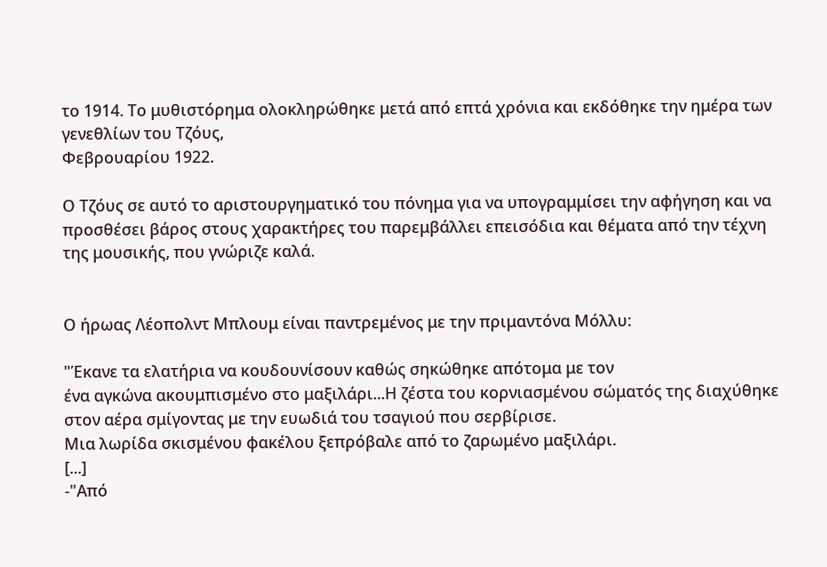το 1914. Το μυθιστόρημα ολοκληρώθηκε μετά από επτά χρόνια και εκδόθηκε την ημέρα των γενεθλίων του Τζόυς,
Φεβρουαρίου 1922.

Ο Τζόυς σε αυτό το αριστουργηματικό του πόνημα για να υπογραμμίσει την αφήγηση και να προσθέσει βάρος στους χαρακτήρες του παρεμβάλλει επεισόδια και θέματα από την τέχνη της μουσικής, που γνώριζε καλά.


Ο ήρωας Λέοπολντ Μπλουμ είναι παντρεμένος με την πριμαντόνα Μόλλυ:

"Έκανε τα ελατήρια να κουδουνίσουν καθώς σηκώθηκε απότομα με τον
ένα αγκώνα ακουμπισμένο στο μαξιλάρι...Η ζέστα του κορνιασμένου σώματός της διαχύθηκε στον αέρα σμίγοντας με την ευωδιά του τσαγιού που σερβίρισε.
Μια λωρίδα σκισμένου φακέλου ξεπρόβαλε από το ζαρωμένο μαξιλάρι.
[...]
-"Από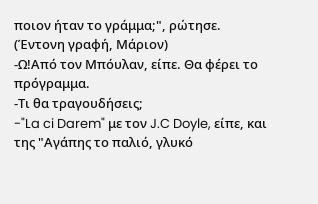ποιον ήταν το γράμμα;", ρώτησε.
(Έντονη γραφή, Μάριον)
-Ω!Από τον Μπόυλαν, είπε. Θα φέρει το πρόγραμμα.
-Τι θα τραγουδήσεις;
-"La ci Darem" με τον J.C Doyle, είπε, και της "Αγάπης το παλιό, γλυκό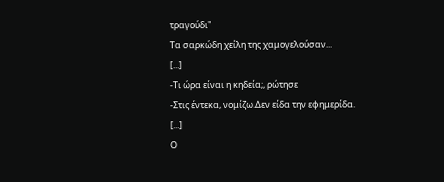τραγούδι"
Τα σαρκώδη χείλη της χαμογελούσαν...
[...]
-Τι ώρα είναι η κηδεία;, ρώτησε
-Στις έντεκα, νομίζω.Δεν είδα την εφημερίδα.
[...]
Ο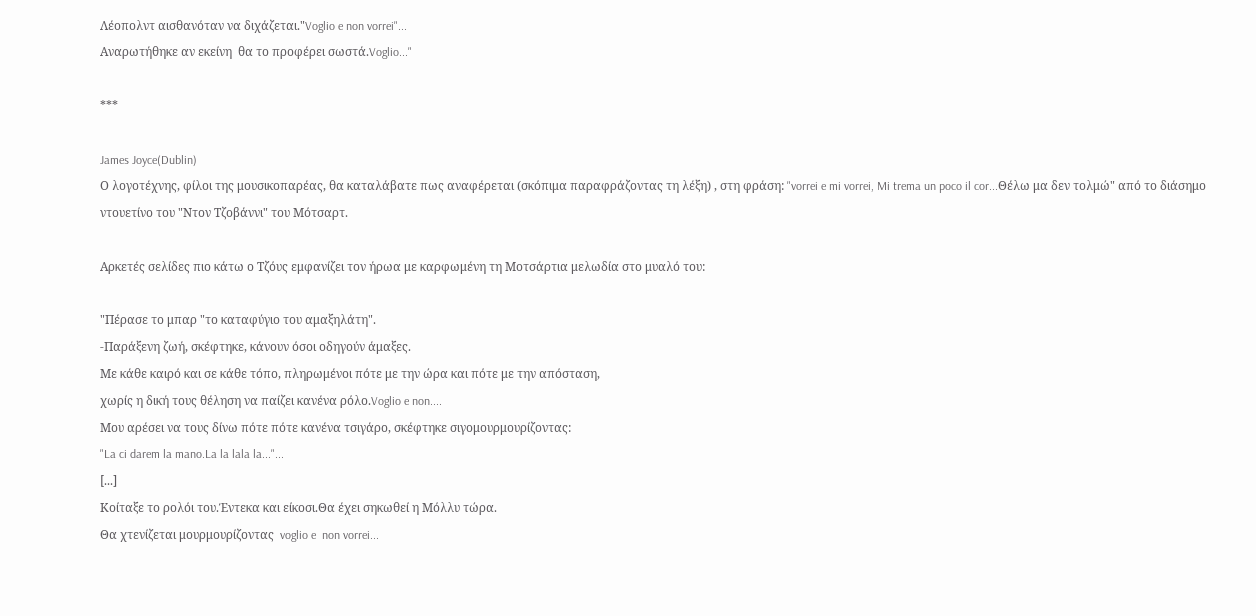Λέοπολντ αισθανόταν να διχάζεται."Voglio e non vorrei"...
Aναρωτήθηκε αν εκείνη  θα το προφέρει σωστά.Voglio..."

***

James Joyce(Dublin)
Ο λογοτέχνης, φίλοι της μουσικοπαρέας, θα καταλάβατε πως αναφέρεται (σκόπιμα παραφράζοντας τη λέξη) , στη φράση: "vorrei e mi vorrei, Mi trema un poco il cor...Θέλω μα δεν τολμώ" από το διάσημο ντουετίνο του "Ντον Τζοβάννι" του Μότσαρτ.

Αρκετές σελίδες πιο κάτω ο Τζόυς εμφανίζει τον ήρωα με καρφωμένη τη Μοτσάρτια μελωδία στο μυαλό του:

"Πέρασε το μπαρ "το καταφύγιο του αμαξηλάτη".
-Παράξενη ζωή, σκέφτηκε, κάνουν όσοι οδηγούν άμαξες.
Με κάθε καιρό και σε κάθε τόπο, πληρωμένοι πότε με την ώρα και πότε με την απόσταση,
χωρίς η δική τους θέληση να παίζει κανένα ρόλο.Voglio e non....
Μου αρέσει να τους δίνω πότε πότε κανένα τσιγάρο, σκέφτηκε σιγομουρμουρίζοντας:
"La ci darem la mano.La la lala la..."...
[...]
Κοίταξε το ρολόι του.Έντεκα και είκοσι.Θα έχει σηκωθεί η Μόλλυ τώρα.
Θα χτενίζεται μουρμουρίζοντας  voglio e  non vorrei...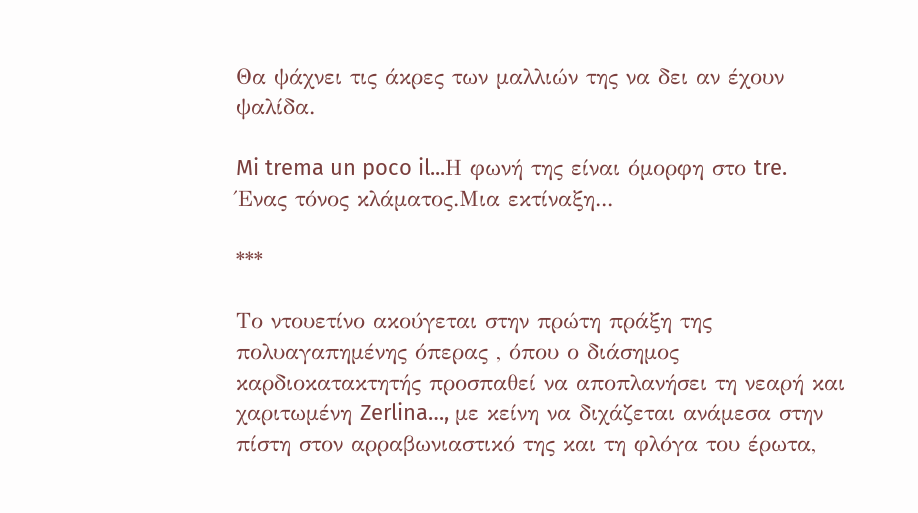Θα ψάχνει τις άκρες των μαλλιών της να δει αν έχουν ψαλίδα.

Mi trema un poco il...Η φωνή της είναι όμορφη στο tre.
Ένας τόνος κλάματος.Μια εκτίναξη...

***

Το ντουετίνο ακούγεται στην πρώτη πράξη της πολυαγαπημένης όπερας , όπου ο διάσημος καρδιοκατακτητής προσπαθεί να αποπλανήσει τη νεαρή και χαριτωμένη Zerlina…, με κείνη να διχάζεται ανάμεσα στην πίστη στον αρραβωνιαστικό της και τη φλόγα του έρωτα,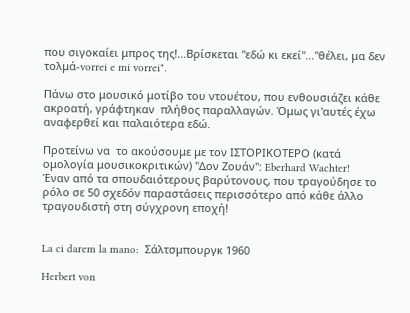που σιγοκαίει μπρος της!...Βρίσκεται "εδώ κι εκεί"..."θέλει, μα δεν τολμά-vorrei e mi vorrei".

Πάνω στο μουσικό μοτίβο του ντουέτου, που ενθουσιάζει κάθε ακροατή, γράφτηκαν  πλήθος παραλλαγών. Όμως γι'αυτές έχω αναφερθεί και παλαιότερα εδώ.

Προτείνω να  το ακούσουμε με τον ΙΣΤΟΡΙΚΟΤΕΡΟ (κατά ομολογία μουσικοκριτικών) "Δον Ζουάν": Eberhard Wachter!
Έναν από τα σπουδαιότερους βαρύτονους, που τραγούδησε το ρόλο σε 50 σχεδόν παραστάσεις περισσότερο από κάθε άλλο τραγουδιστή στη σύγχρονη εποχή!


La ci darem la mano:  Σάλτσμπουργκ 1960

Herbert von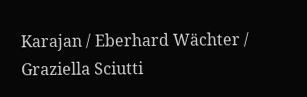Karajan / Eberhard Wächter / Graziella Sciutti